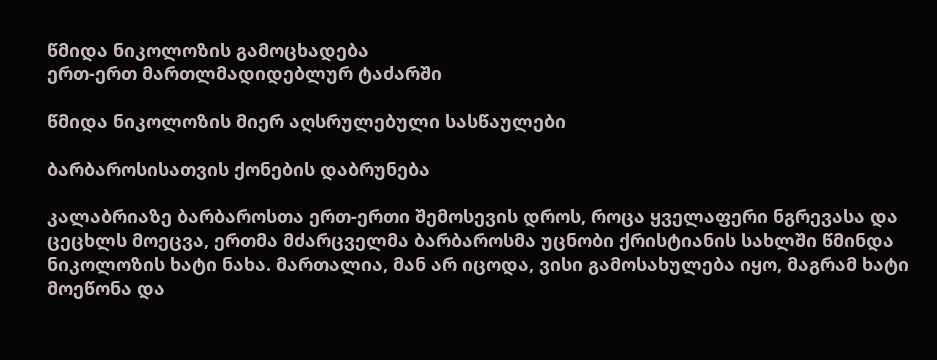წმიდა ნიკოლოზის გამოცხადება
ერთ-ერთ მართლმადიდებლურ ტაძარში

წმიდა ნიკოლოზის მიერ აღსრულებული სასწაულები

ბარბაროსისათვის ქონების დაბრუნება

კალაბრიაზე ბარბაროსთა ერთ-ერთი შემოსევის დროს, როცა ყველაფერი ნგრევასა და ცეცხლს მოეცვა, ერთმა მძარცველმა ბარბაროსმა უცნობი ქრისტიანის სახლში წმინდა ნიკოლოზის ხატი ნახა. მართალია, მან არ იცოდა, ვისი გამოსახულება იყო, მაგრამ ხატი მოეწონა და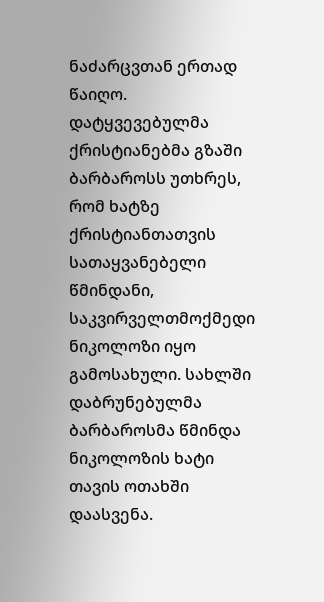ნაძარცვთან ერთად წაიღო. დატყვევებულმა ქრისტიანებმა გზაში ბარბაროსს უთხრეს, რომ ხატზე ქრისტიანთათვის სათაყვანებელი წმინდანი, საკვირველთმოქმედი ნიკოლოზი იყო გამოსახული. სახლში დაბრუნებულმა ბარბაროსმა წმინდა ნიკოლოზის ხატი თავის ოთახში დაასვენა.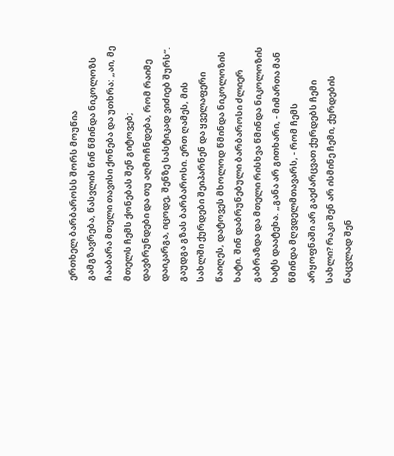ერთხელ ბარბაროსს შორს მოუწია გამგზავრება, წასვლის წინ წმინდა ნიკოლოზს ჩააბარა მთელი თავისი ქონება და უთხრა: „აი, მე მთელს ჩემს ქონებას შენ გიტოვებ; დავბრუნდები და თუ აღმოჩნდება, რომ რაიმე დაიკარგა, იცოდე, შენზე სასტიკად ვიძიებ შურს“. გაუდგა გზას ბარბაროსი. ერთ ღამეს, მის სახლში ქურდები შეიპარნენ და ყველაფერი წაიღეს, დატოვეს მხოლოდ წმინდა ნიკოლოზის ხატი. შინ დაბრუნებული ბარბაროსი ძლიერ გაბრაზდა და მთელი რისხვა წმინდა ნიკოლოზის ხატს დაატეხა. „განა არ გითხარი, - მიმართა მან წმინდა მღვდელმთავარს, - რომ ჩემს არყოფნაში არ გაეძარცვათ ქურდებს ჩემი სახლი? რაკი შენ არ ისმინე ჩემი, ქურდების ნაცვლად შენ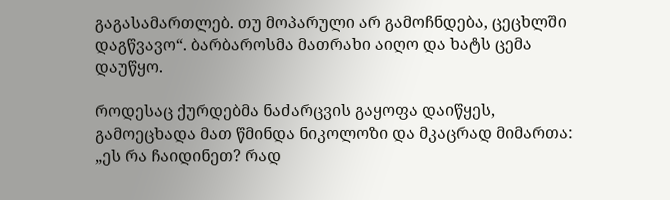გაგასამართლებ. თუ მოპარული არ გამოჩნდება, ცეცხლში დაგწვავო“. ბარბაროსმა მათრახი აიღო და ხატს ცემა დაუწყო.

როდესაც ქურდებმა ნაძარცვის გაყოფა დაიწყეს, გამოეცხადა მათ წმინდა ნიკოლოზი და მკაცრად მიმართა: „ეს რა ჩაიდინეთ? რად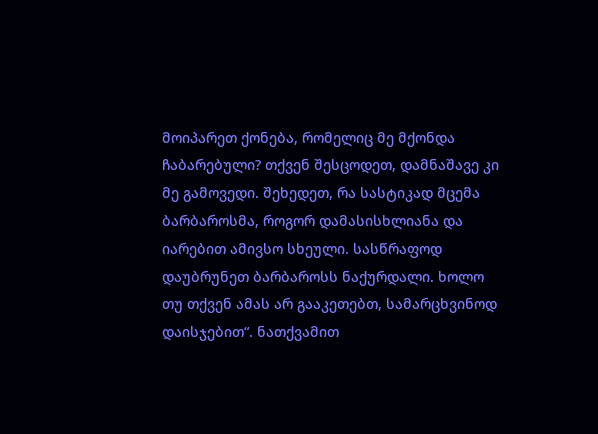მოიპარეთ ქონება, რომელიც მე მქონდა ჩაბარებული? თქვენ შესცოდეთ, დამნაშავე კი მე გამოვედი. შეხედეთ, რა სასტიკად მცემა ბარბაროსმა, როგორ დამასისხლიანა და იარებით ამივსო სხეული. სასწრაფოდ დაუბრუნეთ ბარბაროსს ნაქურდალი. ხოლო თუ თქვენ ამას არ გააკეთებთ, სამარცხვინოდ დაისჯებით“. ნათქვამით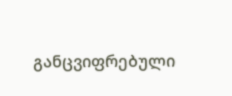განცვიფრებული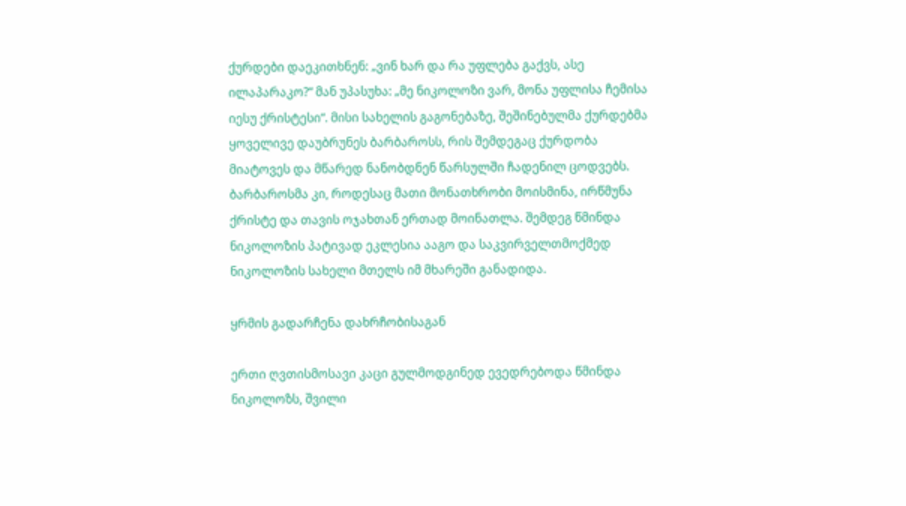ქურდები დაეკითხნენ: „ვინ ხარ და რა უფლება გაქვს, ასე ილაპარაკო?“ მან უპასუხა: „მე ნიკოლოზი ვარ, მონა უფლისა ჩემისა იესუ ქრისტესი“. მისი სახელის გაგონებაზე, შეშინებულმა ქურდებმა ყოველივე დაუბრუნეს ბარბაროსს, რის შემდეგაც ქურდობა მიატოვეს და მწარედ ნანობდნენ წარსულში ჩადენილ ცოდვებს. ბარბაროსმა კი, როდესაც მათი მონათხრობი მოისმინა, ირწმუნა ქრისტე და თავის ოჯახთან ერთად მოინათლა. შემდეგ წმინდა ნიკოლოზის პატივად ეკლესია ააგო და საკვირველთმოქმედ ნიკოლოზის სახელი მთელს იმ მხარეში განადიდა.

ყრმის გადარჩენა დახრჩობისაგან

ერთი ღვთისმოსავი კაცი გულმოდგინედ ევედრებოდა წმინდა ნიკოლოზს, შვილი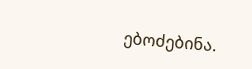ებოძებინა.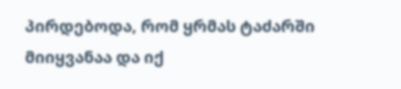პირდებოდა, რომ ყრმას ტაძარში მიიყვანაა და იქ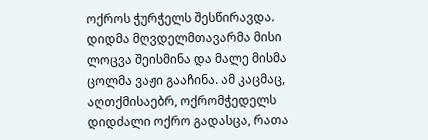ოქროს ჭურჭელს შესწირავდა. დიდმა მღვდელმთავარმა მისი ლოცვა შეისმინა და მალე მისმა ცოლმა ვაჟი გააჩინა. ამ კაცმაც, აღთქმისაებრ, ოქრომჭედელს დიდძალი ოქრო გადასცა, რათა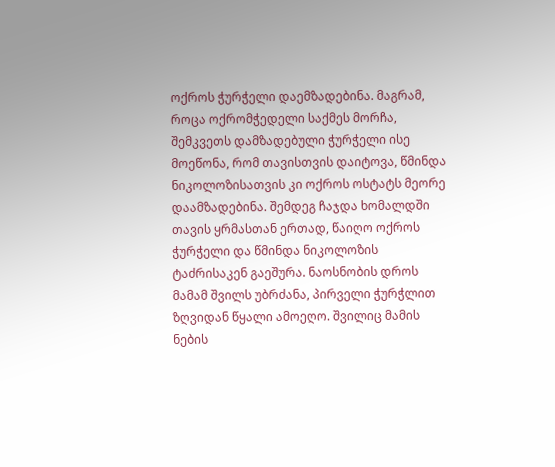ოქროს ჭურჭელი დაემზადებინა. მაგრამ, როცა ოქრომჭედელი საქმეს მორჩა, შემკვეთს დამზადებული ჭურჭელი ისე მოეწონა, რომ თავისთვის დაიტოვა, წმინდა ნიკოლოზისათვის კი ოქროს ოსტატს მეორე დაამზადებინა. შემდეგ ჩაჯდა ხომალდში თავის ყრმასთან ერთად, წაიღო ოქროს ჭურჭელი და წმინდა ნიკოლოზის ტაძრისაკენ გაეშურა. ნაოსნობის დროს მამამ შვილს უბრძანა, პირველი ჭურჭლით ზღვიდან წყალი ამოეღო. შვილიც მამის ნების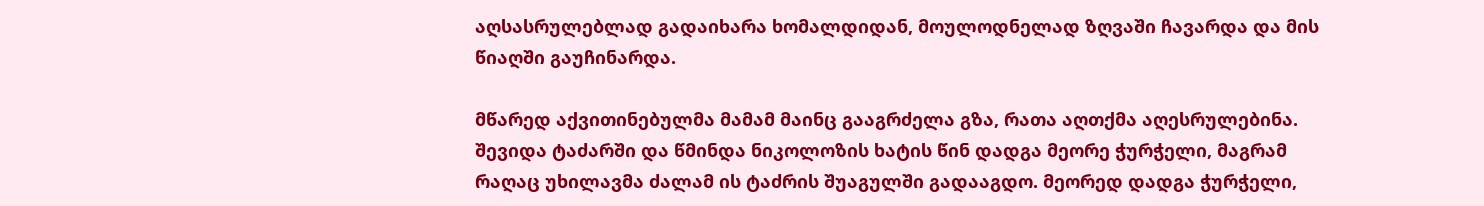აღსასრულებლად გადაიხარა ხომალდიდან, მოულოდნელად ზღვაში ჩავარდა და მის წიაღში გაუჩინარდა.

მწარედ აქვითინებულმა მამამ მაინც გააგრძელა გზა, რათა აღთქმა აღესრულებინა. შევიდა ტაძარში და წმინდა ნიკოლოზის ხატის წინ დადგა მეორე ჭურჭელი, მაგრამ რაღაც უხილავმა ძალამ ის ტაძრის შუაგულში გადააგდო. მეორედ დადგა ჭურჭელი,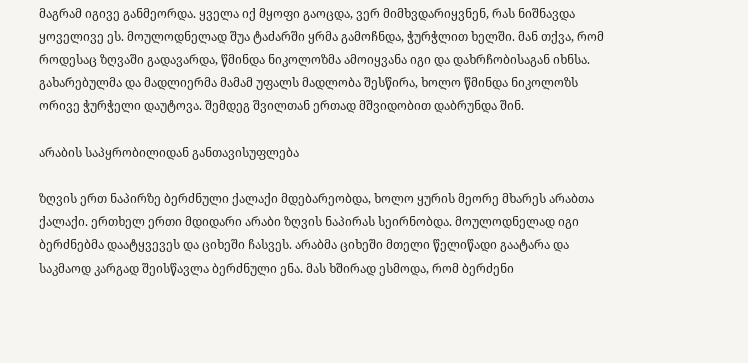მაგრამ იგივე განმეორდა. ყველა იქ მყოფი გაოცდა, ვერ მიმხვდარიყვნენ, რას ნიშნავდა ყოველივე ეს. მოულოდნელად შუა ტაძარში ყრმა გამოჩნდა, ჭურჭლით ხელში. მან თქვა, რომ როდესაც ზღვაში გადავარდა, წმინდა ნიკოლოზმა ამოიყვანა იგი და დახრჩობისაგან იხნსა. გახარებულმა და მადლიერმა მამამ უფალს მადლობა შესწირა, ხოლო წმინდა ნიკოლოზს ორივე ჭურჭელი დაუტოვა. შემდეგ შვილთან ერთად მშვიდობით დაბრუნდა შინ.

არაბის საპყრობილიდან განთავისუფლება

ზღვის ერთ ნაპირზე ბერძნული ქალაქი მდებარეობდა, ხოლო ყურის მეორე მხარეს არაბთა ქალაქი. ერთხელ ერთი მდიდარი არაბი ზღვის ნაპირას სეირნობდა. მოულოდნელად იგი ბერძნებმა დაატყვევეს და ციხეში ჩასვეს. არაბმა ციხეში მთელი წელიწადი გაატარა და საკმაოდ კარგად შეისწავლა ბერძნული ენა. მას ხშირად ესმოდა, რომ ბერძენი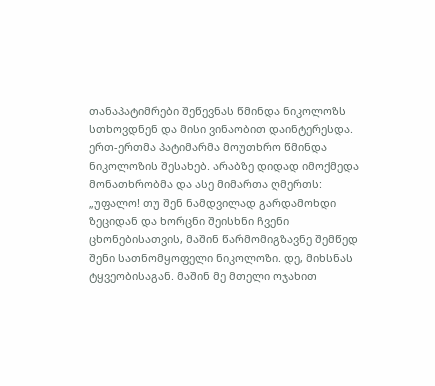თანაპატიმრები შეწევნას წმინდა ნიკოლოზს სთხოვდნენ და მისი ვინაობით დაინტერესდა. ერთ-ერთმა პატიმარმა მოუთხრო წმინდა ნიკოლოზის შესახებ. არაბზე დიდად იმოქმედა მონათხრობმა და ასე მიმართა ღმერთს: „უფალო! თუ შენ ნამდვილად გარდამოხდი ზეციდან და ხორცნი შეისხნი ჩვენი ცხონებისათვის, მაშინ წარმომიგზავნე შემწედ შენი სათნომყოფელი ნიკოლოზი. დე, მიხსნას ტყვეობისაგან. მაშინ მე მთელი ოჯახით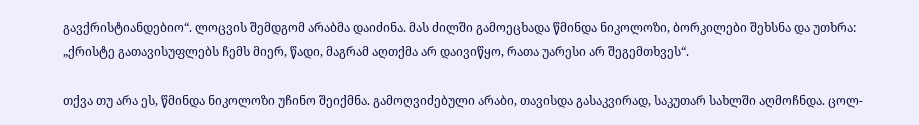გავქრისტიანდებიო“. ლოცვის შემდგომ არაბმა დაიძინა. მას ძილში გამოეცხადა წმინდა ნიკოლოზი, ბორკილები შეხსნა და უთხრა: „ქრისტე გათავისუფლებს ჩემს მიერ, წადი, მაგრამ აღთქმა არ დაივიწყო, რათა უარესი არ შეგემთხვეს“.

თქვა თუ არა ეს, წმინდა ნიკოლოზი უჩინო შეიქმნა. გამოღვიძებული არაბი, თავისდა გასაკვირად, საკუთარ სახლში აღმოჩნდა. ცოლ-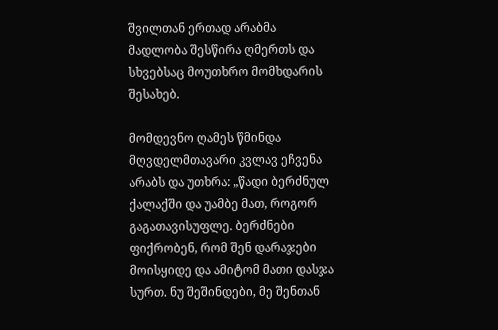შვილთან ერთად არაბმა მადლობა შესწირა ღმერთს და სხვებსაც მოუთხრო მომხდარის შესახებ.

მომდევნო ღამეს წმინდა მღვდელმთავარი კვლავ ეჩვენა არაბს და უთხრა: „წადი ბერძნულ ქალაქში და უამბე მათ, როგორ გაგათავისუფლე. ბერძნები ფიქრობენ, რომ შენ დარაჯები მოისყიდე და ამიტომ მათი დასჯა სურთ. ნუ შეშინდები, მე შენთან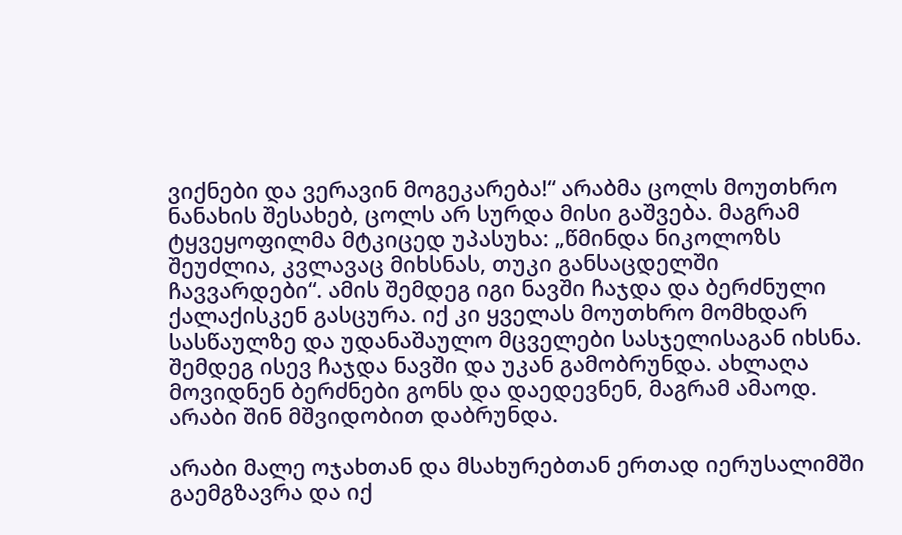ვიქნები და ვერავინ მოგეკარება!“ არაბმა ცოლს მოუთხრო ნანახის შესახებ, ცოლს არ სურდა მისი გაშვება. მაგრამ ტყვეყოფილმა მტკიცედ უპასუხა: „წმინდა ნიკოლოზს შეუძლია, კვლავაც მიხსნას, თუკი განსაცდელში ჩავვარდები“. ამის შემდეგ იგი ნავში ჩაჯდა და ბერძნული ქალაქისკენ გასცურა. იქ კი ყველას მოუთხრო მომხდარ სასწაულზე და უდანაშაულო მცველები სასჯელისაგან იხსნა. შემდეგ ისევ ჩაჯდა ნავში და უკან გამობრუნდა. ახლაღა მოვიდნენ ბერძნები გონს და დაედევნენ, მაგრამ ამაოდ. არაბი შინ მშვიდობით დაბრუნდა.

არაბი მალე ოჯახთან და მსახურებთან ერთად იერუსალიმში გაემგზავრა და იქ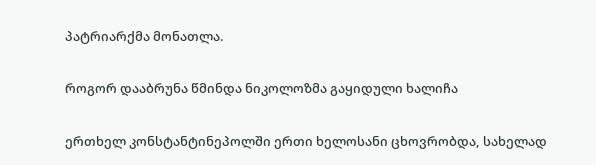პატრიარქმა მონათლა.

როგორ დააბრუნა წმინდა ნიკოლოზმა გაყიდული ხალიჩა

ერთხელ კონსტანტინეპოლში ერთი ხელოსანი ცხოვრობდა, სახელად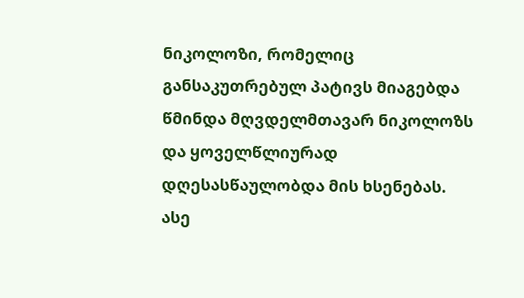ნიკოლოზი, რომელიც განსაკუთრებულ პატივს მიაგებდა წმინდა მღვდელმთავარ ნიკოლოზს და ყოველწლიურად დღესასწაულობდა მის ხსენებას. ასე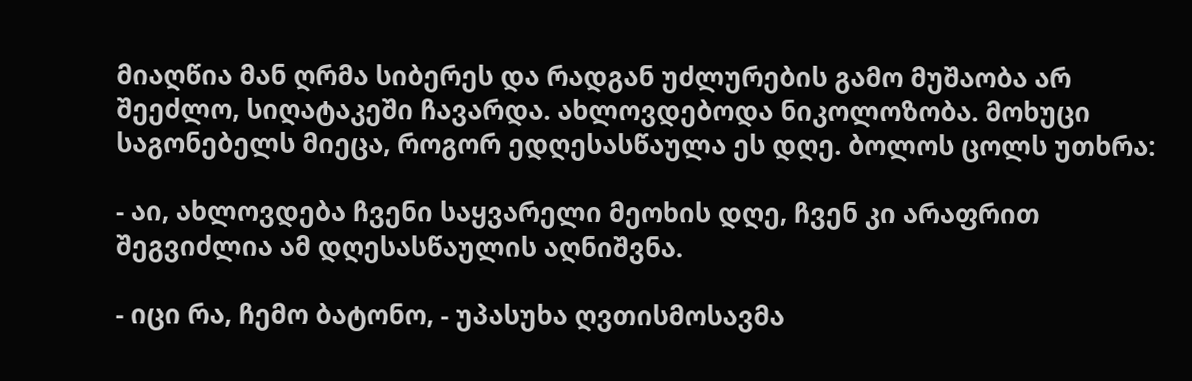მიაღწია მან ღრმა სიბერეს და რადგან უძლურების გამო მუშაობა არ შეეძლო, სიღატაკეში ჩავარდა. ახლოვდებოდა ნიკოლოზობა. მოხუცი საგონებელს მიეცა, როგორ ედღესასწაულა ეს დღე. ბოლოს ცოლს უთხრა:

- აი, ახლოვდება ჩვენი საყვარელი მეოხის დღე, ჩვენ კი არაფრით შეგვიძლია ამ დღესასწაულის აღნიშვნა.

- იცი რა, ჩემო ბატონო, - უპასუხა ღვთისმოსავმა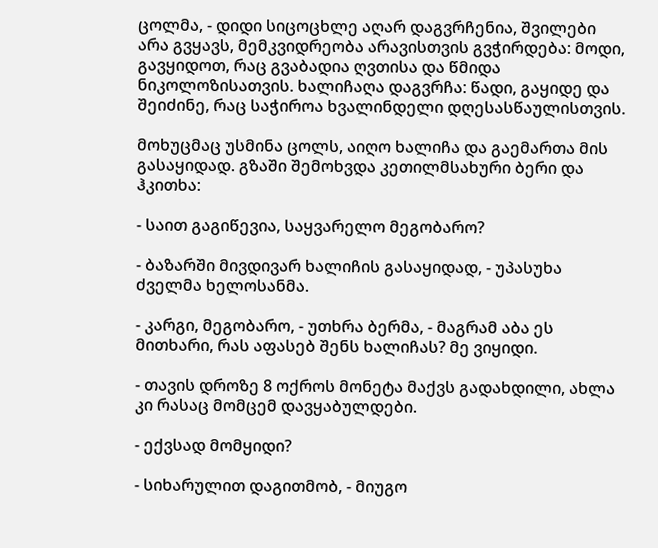ცოლმა, - დიდი სიცოცხლე აღარ დაგვრჩენია, შვილები არა გვყავს, მემკვიდრეობა არავისთვის გვჭირდება: მოდი, გავყიდოთ, რაც გვაბადია ღვთისა და წმიდა ნიკოლოზისათვის. ხალიჩაღა დაგვრჩა: წადი, გაყიდე და შეიძინე, რაც საჭიროა ხვალინდელი დღესასწაულისთვის.

მოხუცმაც უსმინა ცოლს, აიღო ხალიჩა და გაემართა მის გასაყიდად. გზაში შემოხვდა კეთილმსახური ბერი და ჰკითხა:

- საით გაგიწევია, საყვარელო მეგობარო?

- ბაზარში მივდივარ ხალიჩის გასაყიდად, - უპასუხა ძველმა ხელოსანმა.

- კარგი, მეგობარო, - უთხრა ბერმა, - მაგრამ აბა ეს მითხარი, რას აფასებ შენს ხალიჩას? მე ვიყიდი.

- თავის დროზე 8 ოქროს მონეტა მაქვს გადახდილი, ახლა კი რასაც მომცემ დავყაბულდები.

- ექვსად მომყიდი?

- სიხარულით დაგითმობ, - მიუგო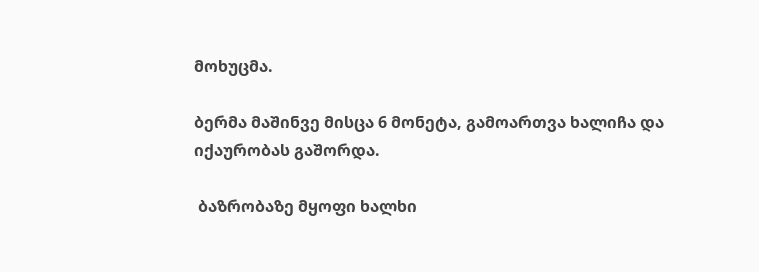მოხუცმა.

ბერმა მაშინვე მისცა 6 მონეტა, გამოართვა ხალიჩა და იქაურობას გაშორდა.

 ბაზრობაზე მყოფი ხალხი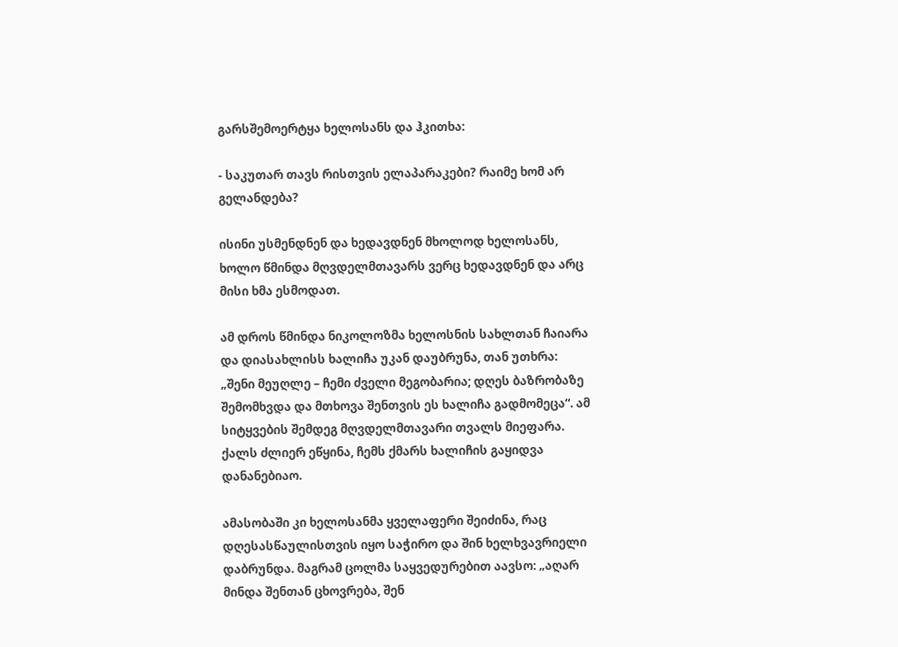გარსშემოერტყა ხელოსანს და ჰკითხა:

- საკუთარ თავს რისთვის ელაპარაკები? რაიმე ხომ არ გელანდება?

ისინი უსმენდნენ და ხედავდნენ მხოლოდ ხელოსანს, ხოლო წმინდა მღვდელმთავარს ვერც ხედავდნენ და არც მისი ხმა ესმოდათ.

ამ დროს წმინდა ნიკოლოზმა ხელოსნის სახლთან ჩაიარა და დიასახლისს ხალიჩა უკან დაუბრუნა, თან უთხრა: „შენი მეუღლე – ჩემი ძველი მეგობარია; დღეს ბაზრობაზე შემომხვდა და მთხოვა შენთვის ეს ხალიჩა გადმომეცა“. ამ სიტყვების შემდეგ მღვდელმთავარი თვალს მიეფარა. ქალს ძლიერ ეწყინა, ჩემს ქმარს ხალიჩის გაყიდვა დანანებიაო.

ამასობაში კი ხელოსანმა ყველაფერი შეიძინა, რაც დღესასწაულისთვის იყო საჭირო და შინ ხელხვავრიელი დაბრუნდა. მაგრამ ცოლმა საყვედურებით აავსო: „აღარ მინდა შენთან ცხოვრება, შენ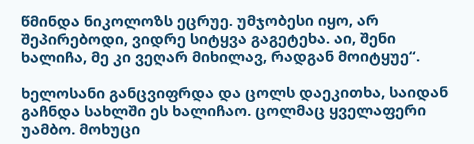წმინდა ნიკოლოზს ეცრუე. უმჯობესი იყო, არ შეპირებოდი, ვიდრე სიტყვა გაგეტეხა. აი, შენი ხალიჩა, მე კი ვეღარ მიხილავ, რადგან მოიტყუე“.

ხელოსანი განცვიფრდა და ცოლს დაეკითხა, საიდან გაჩნდა სახლში ეს ხალიჩაო. ცოლმაც ყველაფერი უამბო. მოხუცი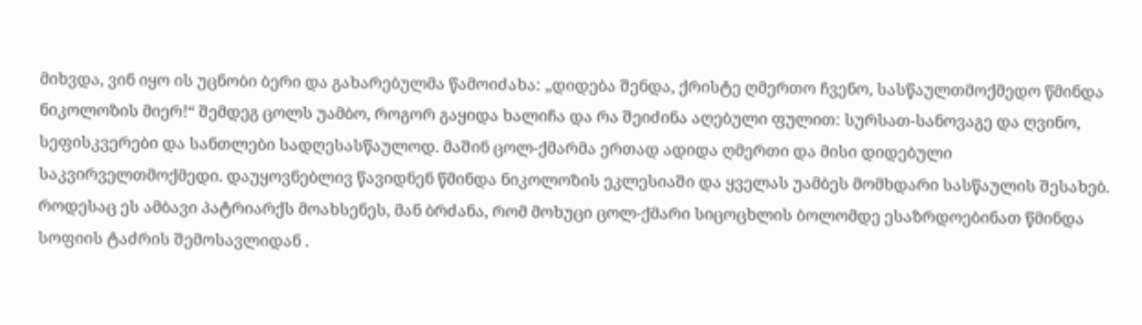მიხვდა, ვინ იყო ის უცნობი ბერი და გახარებულმა წამოიძახა: „დიდება შენდა, ქრისტე ღმერთო ჩვენო, სასწაულთმოქმედო წმინდა ნიკოლოზის მიერ!“ შემდეგ ცოლს უამბო, როგორ გაყიდა ხალიჩა და რა შეიძინა აღებული ფულით: სურსათ-სანოვაგე და ღვინო, სეფისკვერები და სანთლები სადღესასწაულოდ. მაშინ ცოლ-ქმარმა ერთად ადიდა ღმერთი და მისი დიდებული საკვირველთმოქმედი. დაუყოვნებლივ წავიდნენ წმინდა ნიკოლოზის ეკლესიაში და ყველას უამბეს მომხდარი სასწაულის შესახებ. როდესაც ეს ამბავი პატრიარქს მოახსენეს, მან ბრძანა, რომ მოხუცი ცოლ-ქმარი სიცოცხლის ბოლომდე ესაზრდოებინათ წმინდა სოფიის ტაძრის შემოსავლიდან .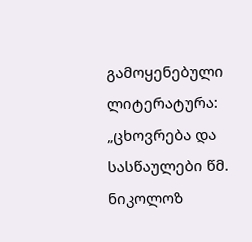გამოყენებული ლიტერატურა:
„ცხოვრება და სასწაულები წმ. ნიკოლოზ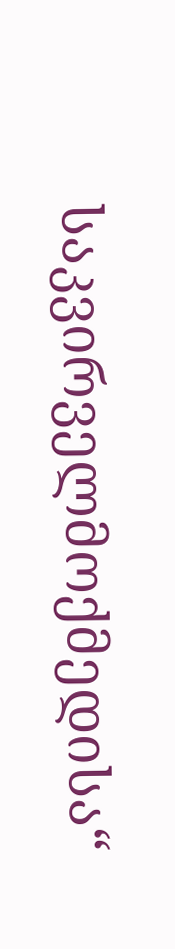საკვირველმოქმედისა“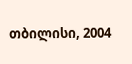თბილისი, 2004